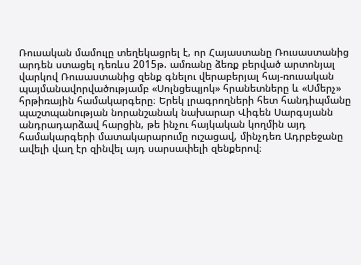Ռուսական մամուլը տեղեկացրել է, որ Հայաստանը Ռուսաստանից արդեն ստացել դեռևս 2015թ. ամռանը ձեռք բերված արտոնյալ վարկով Ռուսաստանից զենք գնելու վերաբերյալ հայ-ռուսական պայմանավորվածությամբ «Սոլնցեպյոկ» հրանետները և «Սմերչ» հրթիռային համակարգերը։ Երեկ լրագրողների հետ հանդիպմանը պաշտպանության նորանշանակ նախարար Վիգեն Սարգսյանն անդրադարձավ հարցին, թե ինչու հայկական կողմին այդ համակարգերի մատակարարումը ուշացավ, մինչդեռ Ադրբեջանը ավելի վաղ էր զինվել այդ սարսափելի զենքերով։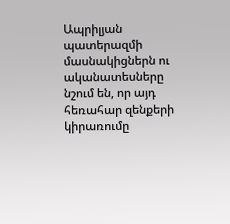Ապրիլյան պատերազմի մասնակիցներն ու ականատեսները նշում են, որ այդ հեռահար զենքերի կիրառումը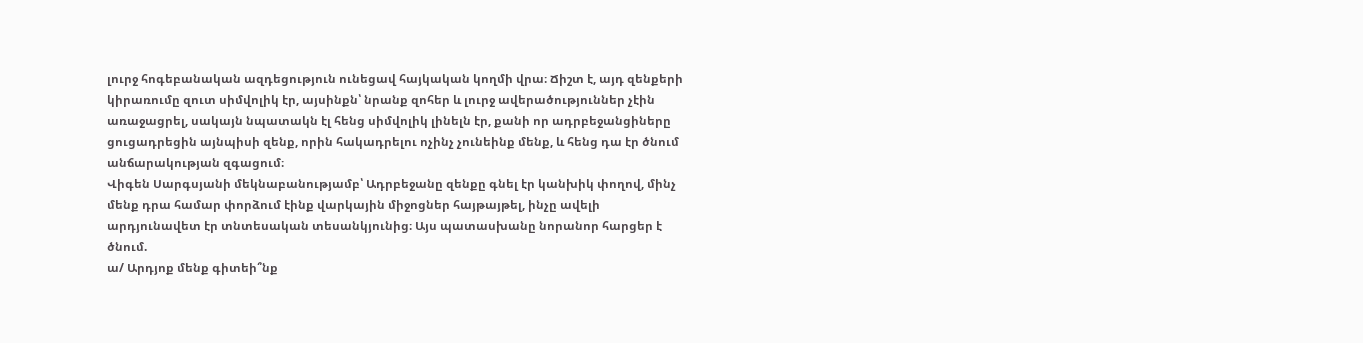լուրջ հոգեբանական ազդեցություն ունեցավ հայկական կողմի վրա։ Ճիշտ է, այդ զենքերի կիրառումը զուտ սիմվոլիկ էր, այսինքն՝ նրանք զոհեր և լուրջ ավերածություններ չէին առաջացրել, սակայն նպատակն էլ հենց սիմվոլիկ լինելն էր, քանի որ ադրբեջանցիները ցուցադրեցին այնպիսի զենք, որին հակադրելու ոչինչ չունեինք մենք, և հենց դա էր ծնում անճարակության զգացում։
Վիգեն Սարգսյանի մեկնաբանությամբ՝ Ադրբեջանը զենքը գնել էր կանխիկ փողով, մինչ մենք դրա համար փորձում էինք վարկային միջոցներ հայթայթել, ինչը ավելի արդյունավետ էր տնտեսական տեսանկյունից։ Այս պատասխանը նորանոր հարցեր է ծնում.
ա/ Արդյոք մենք գիտեի՞նք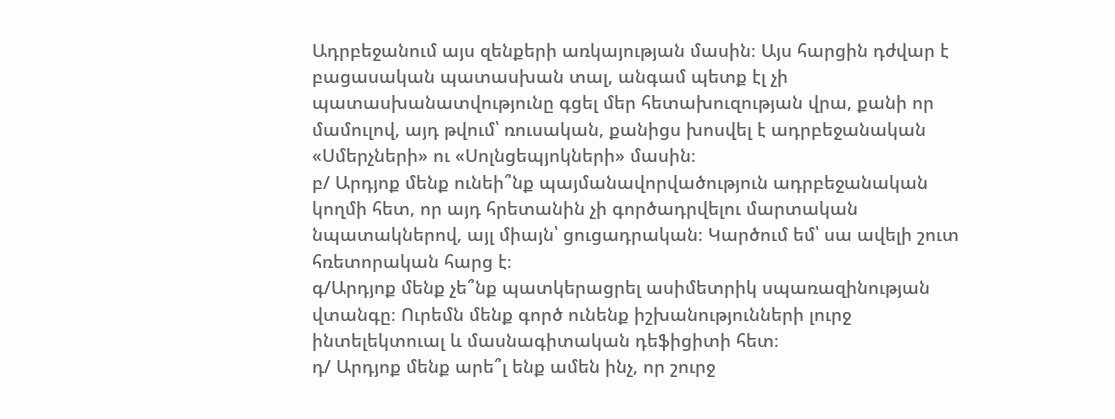Ադրբեջանում այս զենքերի առկայության մասին։ Այս հարցին դժվար է բացասական պատասխան տալ, անգամ պետք էլ չի պատասխանատվությունը գցել մեր հետախուզության վրա, քանի որ մամուլով, այդ թվում՝ ռուսական, քանիցս խոսվել է ադրբեջանական «Սմերչների» ու «Սոլնցեպյոկների» մասին։
բ/ Արդյոք մենք ունեի՞նք պայմանավորվածություն ադրբեջանական կողմի հետ, որ այդ հրետանին չի գործադրվելու մարտական նպատակներով, այլ միայն՝ ցուցադրական։ Կարծում եմ՝ սա ավելի շուտ հռետորական հարց է։
գ/Արդյոք մենք չե՞նք պատկերացրել ասիմետրիկ սպառազինության վտանգը։ Ուրեմն մենք գործ ունենք իշխանությունների լուրջ ինտելեկտուալ և մասնագիտական դեֆիցիտի հետ։
դ/ Արդյոք մենք արե՞լ ենք ամեն ինչ, որ շուրջ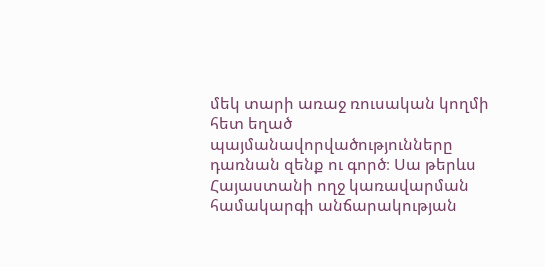մեկ տարի առաջ ռուսական կողմի հետ եղած պայմանավորվածությունները դառնան զենք ու գործ։ Սա թերևս Հայաստանի ողջ կառավարման համակարգի անճարակության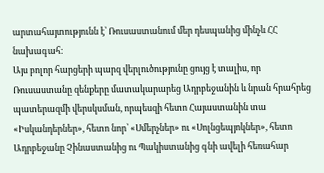արտահայտությունն է՝ Ռուսաստանում մեր դեսպանից մինչև ՀՀ նախագահ։
Այս բոլոր հարցերի պարզ վերլուծությունը ցույց է տալիս, որ Ռուսաստանը զենքերը մատակարարեց Ադրբեջանին և նրան հրահրեց պատերազմի վերսկսման, որպեսզի հետո Հայաստանին տա «Իսկանդերներ», հետո նոր՝ «Սմերչներ» ու «Սոլնցեպյոկներ», հետո Ադրբեջանը Չինաստանից ու Պակիստանից գնի ավելի հեռահար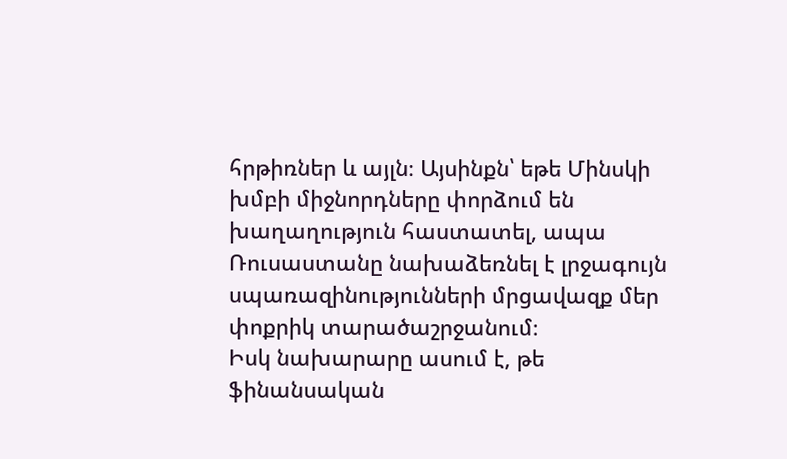հրթիռներ և այլն։ Այսինքն՝ եթե Մինսկի խմբի միջնորդները փորձում են խաղաղություն հաստատել, ապա Ռուսաստանը նախաձեռնել է լրջագույն սպառազինությունների մրցավազք մեր փոքրիկ տարածաշրջանում։
Իսկ նախարարը ասում է, թե ֆինանսական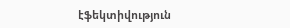էֆեկտիվություն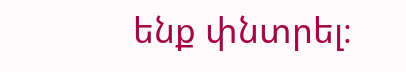ենք փնտրել։